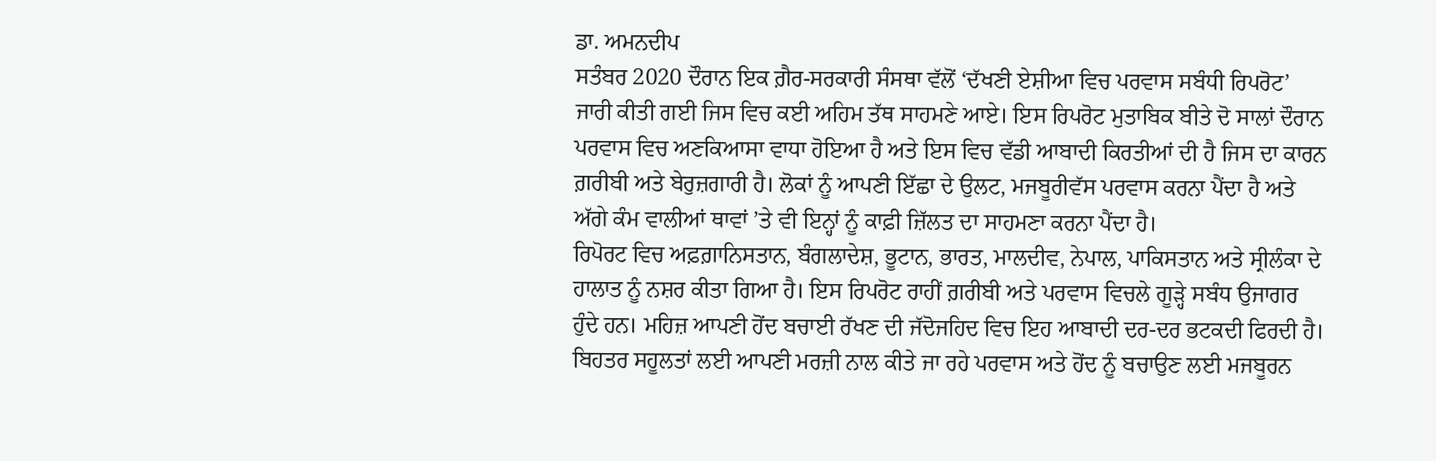ਡਾ. ਅਮਨਦੀਪ
ਸਤੰਬਰ 2020 ਦੌਰਾਨ ਇਕ ਗ਼ੈਰ-ਸਰਕਾਰੀ ਸੰਸਥਾ ਵੱਲੋਂ ‘ਦੱਖਣੀ ਏਸ਼ੀਆ ਵਿਚ ਪਰਵਾਸ ਸਬੰਧੀ ਰਿਪਰੋਟ’ ਜਾਰੀ ਕੀਤੀ ਗਈ ਜਿਸ ਵਿਚ ਕਈ ਅਹਿਮ ਤੱਥ ਸਾਹਮਣੇ ਆਏ। ਇਸ ਰਿਪਰੋਟ ਮੁਤਾਬਿਕ ਬੀਤੇ ਦੋ ਸਾਲਾਂ ਦੌਰਾਨ ਪਰਵਾਸ ਵਿਚ ਅਣਕਿਆਸਾ ਵਾਧਾ ਹੋਇਆ ਹੈ ਅਤੇ ਇਸ ਵਿਚ ਵੱਡੀ ਆਬਾਦੀ ਕਿਰਤੀਆਂ ਦੀ ਹੈ ਜਿਸ ਦਾ ਕਾਰਨ ਗ਼ਰੀਬੀ ਅਤੇ ਬੇਰੁਜ਼ਗਾਰੀ ਹੈ। ਲੋਕਾਂ ਨੂੰ ਆਪਣੀ ਇੱਛਾ ਦੇ ਉਲਟ, ਮਜਬੂਰੀਵੱਸ ਪਰਵਾਸ ਕਰਨਾ ਪੈਂਦਾ ਹੈ ਅਤੇ ਅੱਗੇ ਕੰਮ ਵਾਲੀਆਂ ਥਾਵਾਂ ’ਤੇ ਵੀ ਇਨ੍ਹਾਂ ਨੂੰ ਕਾਫ਼ੀ ਜ਼ਿੱਲਤ ਦਾ ਸਾਹਮਣਾ ਕਰਨਾ ਪੈਂਦਾ ਹੈ।
ਰਿਪੋਰਟ ਵਿਚ ਅਫ਼ਗ਼ਾਨਿਸਤਾਨ, ਬੰਗਲਾਦੇਸ਼, ਭੂਟਾਨ, ਭਾਰਤ, ਮਾਲਦੀਵ, ਨੇਪਾਲ, ਪਾਕਿਸਤਾਨ ਅਤੇ ਸ੍ਰੀਲੰਕਾ ਦੇ ਹਾਲਾਤ ਨੂੰ ਨਸ਼ਰ ਕੀਤਾ ਗਿਆ ਹੈ। ਇਸ ਰਿਪਰੋਟ ਰਾਹੀਂ ਗ਼ਰੀਬੀ ਅਤੇ ਪਰਵਾਸ ਵਿਚਲੇ ਗੂੜ੍ਹੇ ਸਬੰਧ ਉਜਾਗਰ ਹੁੰਦੇ ਹਨ। ਮਹਿਜ਼ ਆਪਣੀ ਹੋਂਦ ਬਚਾਈ ਰੱਖਣ ਦੀ ਜੱਦੋਜਹਿਦ ਵਿਚ ਇਹ ਆਬਾਦੀ ਦਰ-ਦਰ ਭਟਕਦੀ ਫਿਰਦੀ ਹੈ। ਬਿਹਤਰ ਸਹੂਲਤਾਂ ਲਈ ਆਪਣੀ ਮਰਜ਼ੀ ਨਾਲ ਕੀਤੇ ਜਾ ਰਹੇ ਪਰਵਾਸ ਅਤੇ ਹੋਂਦ ਨੂੰ ਬਚਾਉਣ ਲਈ ਮਜਬੂਰਨ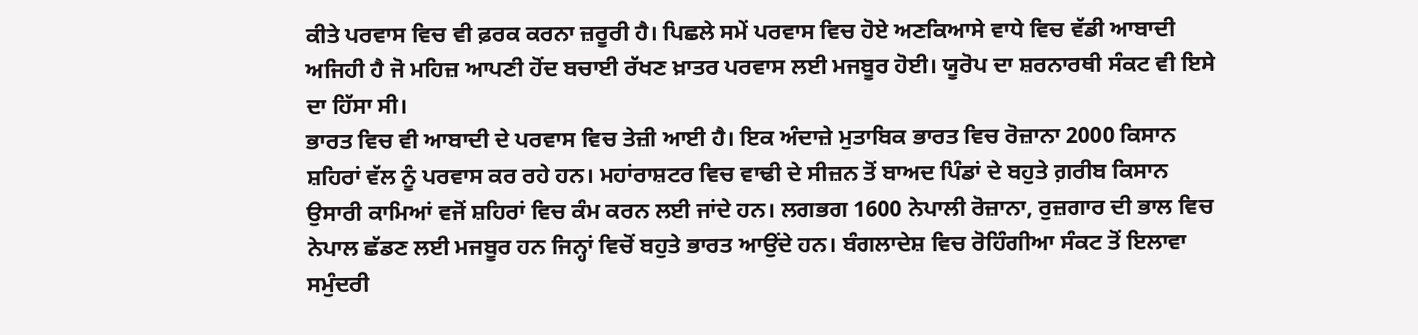ਕੀਤੇ ਪਰਵਾਸ ਵਿਚ ਵੀ ਫ਼ਰਕ ਕਰਨਾ ਜ਼ਰੂਰੀ ਹੈ। ਪਿਛਲੇ ਸਮੇਂ ਪਰਵਾਸ ਵਿਚ ਹੋਏ ਅਣਕਿਆਸੇ ਵਾਧੇ ਵਿਚ ਵੱਡੀ ਆਬਾਦੀ ਅਜਿਹੀ ਹੈ ਜੋ ਮਹਿਜ਼ ਆਪਣੀ ਹੋਂਦ ਬਚਾਈ ਰੱਖਣ ਖ਼ਾਤਰ ਪਰਵਾਸ ਲਈ ਮਜਬੂਰ ਹੋਈ। ਯੂਰੋਪ ਦਾ ਸ਼ਰਨਾਰਥੀ ਸੰਕਟ ਵੀ ਇਸੇ ਦਾ ਹਿੱਸਾ ਸੀ।
ਭਾਰਤ ਵਿਚ ਵੀ ਆਬਾਦੀ ਦੇ ਪਰਵਾਸ ਵਿਚ ਤੇਜ਼ੀ ਆਈ ਹੈ। ਇਕ ਅੰਦਾਜ਼ੇ ਮੁਤਾਬਿਕ ਭਾਰਤ ਵਿਚ ਰੋਜ਼ਾਨਾ 2000 ਕਿਸਾਨ ਸ਼ਹਿਰਾਂ ਵੱਲ ਨੂੰ ਪਰਵਾਸ ਕਰ ਰਹੇ ਹਨ। ਮਹਾਂਰਾਸ਼ਟਰ ਵਿਚ ਵਾਢੀ ਦੇ ਸੀਜ਼ਨ ਤੋਂ ਬਾਅਦ ਪਿੰਡਾਂ ਦੇ ਬਹੁਤੇ ਗ਼ਰੀਬ ਕਿਸਾਨ ਉਸਾਰੀ ਕਾਮਿਆਂ ਵਜੋਂ ਸ਼ਹਿਰਾਂ ਵਿਚ ਕੰਮ ਕਰਨ ਲਈ ਜਾਂਦੇ ਹਨ। ਲਗਭਗ 1600 ਨੇਪਾਲੀ ਰੋਜ਼ਾਨਾ, ਰੁਜ਼ਗਾਰ ਦੀ ਭਾਲ ਵਿਚ ਨੇਪਾਲ ਛੱਡਣ ਲਈ ਮਜਬੂਰ ਹਨ ਜਿਨ੍ਹਾਂ ਵਿਚੋਂ ਬਹੁਤੇ ਭਾਰਤ ਆਉਂਦੇ ਹਨ। ਬੰਗਲਾਦੇਸ਼ ਵਿਚ ਰੋਹਿੰਗੀਆ ਸੰਕਟ ਤੋਂ ਇਲਾਵਾ ਸਮੁੰਦਰੀ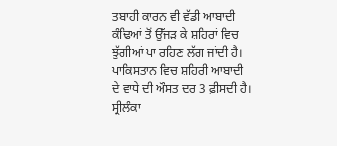ਤਬਾਹੀ ਕਾਰਨ ਵੀ ਵੱਡੀ ਆਬਾਦੀ ਕੰਢਿਆਂ ਤੋਂ ਉੱਜੜ ਕੇ ਸ਼ਹਿਰਾਂ ਵਿਚ ਝੁੱਗੀਆਂ ਪਾ ਰਹਿਣ ਲੱਗ ਜਾਂਦੀ ਹੈ। ਪਾਕਿਸਤਾਨ ਵਿਚ ਸ਼ਹਿਰੀ ਆਬਾਦੀ ਦੇ ਵਾਧੇ ਦੀ ਔਸਤ ਦਰ 3 ਫ਼ੀਸਦੀ ਹੈ। ਸ੍ਰੀਲੰਕਾ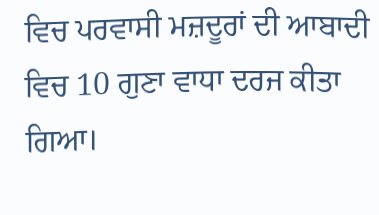ਵਿਚ ਪਰਵਾਸੀ ਮਜ਼ਦੂਰਾਂ ਦੀ ਆਬਾਦੀ ਵਿਚ 10 ਗੁਣਾ ਵਾਧਾ ਦਰਜ ਕੀਤਾ ਗਿਆ।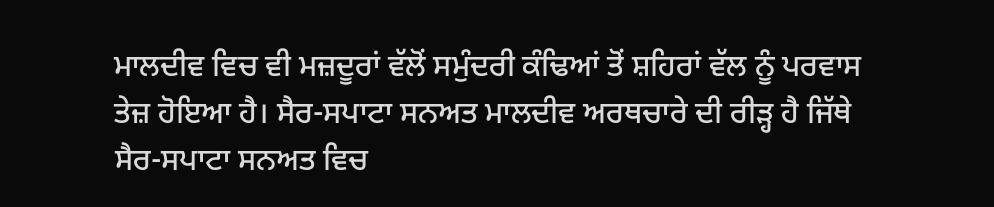ਮਾਲਦੀਵ ਵਿਚ ਵੀ ਮਜ਼ਦੂਰਾਂ ਵੱਲੋਂ ਸਮੁੰਦਰੀ ਕੰਢਿਆਂ ਤੋਂ ਸ਼ਹਿਰਾਂ ਵੱਲ ਨੂੰ ਪਰਵਾਸ ਤੇਜ਼ ਹੋਇਆ ਹੈ। ਸੈਰ-ਸਪਾਟਾ ਸਨਅਤ ਮਾਲਦੀਵ ਅਰਥਚਾਰੇ ਦੀ ਰੀੜ੍ਹ ਹੈ ਜਿੱਥੇ ਸੈਰ-ਸਪਾਟਾ ਸਨਅਤ ਵਿਚ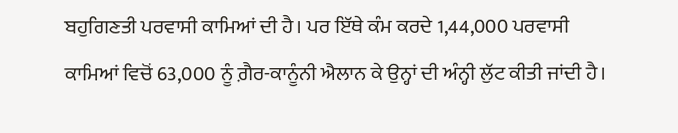ਬਹੁਗਿਣਤੀ ਪਰਵਾਸੀ ਕਾਮਿਆਂ ਦੀ ਹੈ। ਪਰ ਇੱਥੇ ਕੰਮ ਕਰਦੇ 1,44,000 ਪਰਵਾਸੀ ਕਾਮਿਆਂ ਵਿਚੋਂ 63,000 ਨੂੰ ਗ਼ੈਰ-ਕਾਨੂੰਨੀ ਐਲਾਨ ਕੇ ਉਨ੍ਹਾਂ ਦੀ ਅੰਨ੍ਹੀ ਲੁੱਟ ਕੀਤੀ ਜਾਂਦੀ ਹੈ।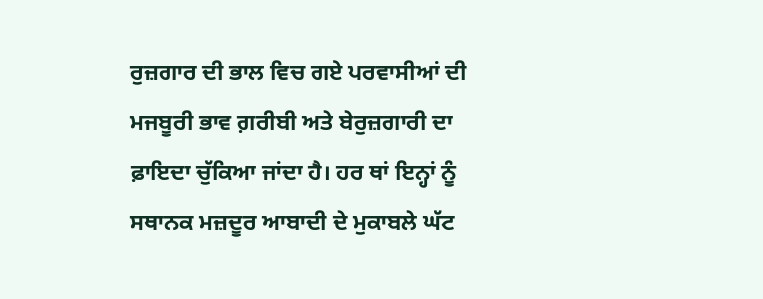ਰੁਜ਼ਗਾਰ ਦੀ ਭਾਲ ਵਿਚ ਗਏ ਪਰਵਾਸੀਆਂ ਦੀ ਮਜਬੂਰੀ ਭਾਵ ਗ਼ਰੀਬੀ ਅਤੇ ਬੇਰੁਜ਼ਗਾਰੀ ਦਾ ਫ਼ਾਇਦਾ ਚੁੱਕਿਆ ਜਾਂਦਾ ਹੈ। ਹਰ ਥਾਂ ਇਨ੍ਹਾਂ ਨੂੰ ਸਥਾਨਕ ਮਜ਼ਦੂਰ ਆਬਾਦੀ ਦੇ ਮੁਕਾਬਲੇ ਘੱਟ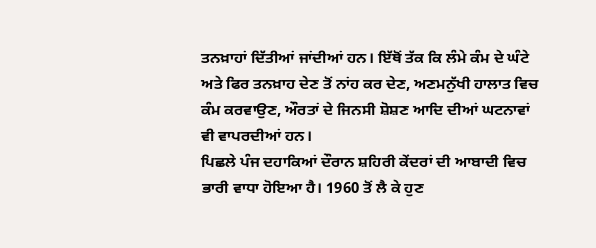ਤਨਖ਼ਾਹਾਂ ਦਿੱਤੀਆਂ ਜਾਂਦੀਆਂ ਹਨ। ਇੱਥੋਂ ਤੱਕ ਕਿ ਲੰਮੇ ਕੰਮ ਦੇ ਘੰਟੇ ਅਤੇ ਫਿਰ ਤਨਖ਼ਾਹ ਦੇਣ ਤੋਂ ਨਾਂਹ ਕਰ ਦੇਣ, ਅਣਮਨੁੱਖੀ ਹਾਲਾਤ ਵਿਚ ਕੰਮ ਕਰਵਾਉਣ, ਔਰਤਾਂ ਦੇ ਜਿਨਸੀ ਸ਼ੋਸ਼ਣ ਆਦਿ ਦੀਆਂ ਘਟਨਾਵਾਂ ਵੀ ਵਾਪਰਦੀਆਂ ਹਨ।
ਪਿਛਲੇ ਪੰਜ ਦਹਾਕਿਆਂ ਦੌਰਾਨ ਸ਼ਹਿਰੀ ਕੇਂਦਰਾਂ ਦੀ ਆਬਾਦੀ ਵਿਚ ਭਾਰੀ ਵਾਧਾ ਹੋਇਆ ਹੈ। 1960 ਤੋਂ ਲੈ ਕੇ ਹੁਣ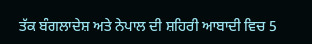ਤੱਕ ਬੰਗਲਾਦੇਸ਼ ਅਤੇ ਨੇਪਾਲ ਦੀ ਸ਼ਹਿਰੀ ਆਬਾਦੀ ਵਿਚ 5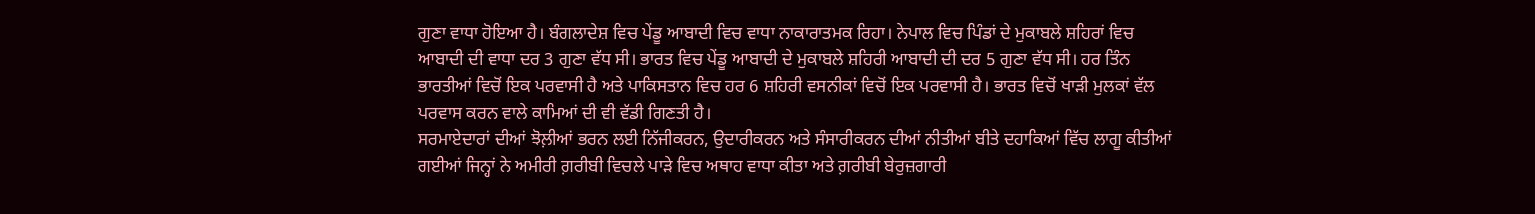ਗੁਣਾ ਵਾਧਾ ਹੋਇਆ ਹੈ। ਬੰਗਲਾਦੇਸ਼ ਵਿਚ ਪੇਂਡੂ ਆਬਾਦੀ ਵਿਚ ਵਾਧਾ ਨਾਕਾਰਾਤਮਕ ਰਿਹਾ। ਨੇਪਾਲ ਵਿਚ ਪਿੰਡਾਂ ਦੇ ਮੁਕਾਬਲੇ ਸ਼ਹਿਰਾਂ ਵਿਚ ਆਬਾਦੀ ਦੀ ਵਾਧਾ ਦਰ 3 ਗੁਣਾ ਵੱਧ ਸੀ। ਭਾਰਤ ਵਿਚ ਪੇਂਡੂ ਆਬਾਦੀ ਦੇ ਮੁਕਾਬਲੇ ਸ਼ਹਿਰੀ ਆਬਾਦੀ ਦੀ ਦਰ 5 ਗੁਣਾ ਵੱਧ ਸੀ। ਹਰ ਤਿੰਨ ਭਾਰਤੀਆਂ ਵਿਚੋਂ ਇਕ ਪਰਵਾਸੀ ਹੈ ਅਤੇ ਪਾਕਿਸਤਾਨ ਵਿਚ ਹਰ 6 ਸ਼ਹਿਰੀ ਵਸਨੀਕਾਂ ਵਿਚੋਂ ਇਕ ਪਰਵਾਸੀ ਹੈ। ਭਾਰਤ ਵਿਚੋਂ ਖਾੜੀ ਮੁਲਕਾਂ ਵੱਲ ਪਰਵਾਸ ਕਰਨ ਵਾਲੇ ਕਾਮਿਆਂ ਦੀ ਵੀ ਵੱਡੀ ਗਿਣਤੀ ਹੈ।
ਸਰਮਾਏਦਾਰਾਂ ਦੀਆਂ ਝੋਲ਼ੀਆਂ ਭਰਨ ਲਈ ਨਿੱਜੀਕਰਨ, ਉਦਾਰੀਕਰਨ ਅਤੇ ਸੰਸਾਰੀਕਰਨ ਦੀਆਂ ਨੀਤੀਆਂ ਬੀਤੇ ਦਹਾਕਿਆਂ ਵਿੱਚ ਲਾਗੂ ਕੀਤੀਆਂ ਗਈਆਂ ਜਿਨ੍ਹਾਂ ਨੇ ਅਮੀਰੀ ਗ਼ਰੀਬੀ ਵਿਚਲੇ ਪਾੜੇ ਵਿਚ ਅਥਾਹ ਵਾਧਾ ਕੀਤਾ ਅਤੇ ਗ਼ਰੀਬੀ ਬੇਰੁਜ਼ਗਾਰੀ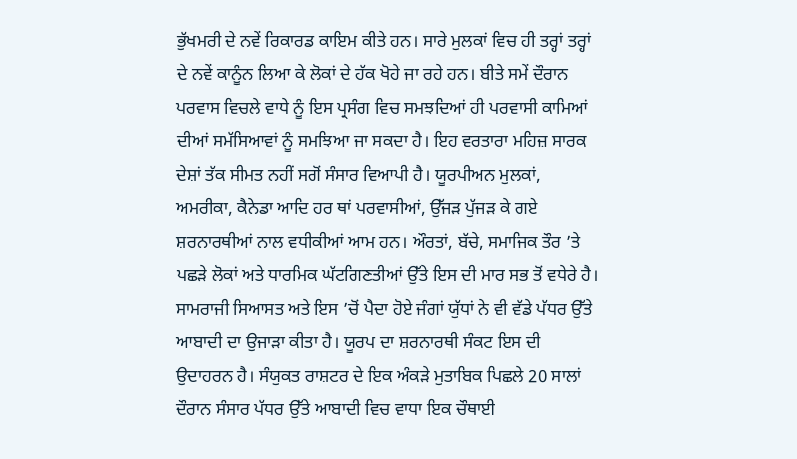ਭੁੱਖਮਰੀ ਦੇ ਨਵੇਂ ਰਿਕਾਰਡ ਕਾਇਮ ਕੀਤੇ ਹਨ। ਸਾਰੇ ਮੁਲਕਾਂ ਵਿਚ ਹੀ ਤਰ੍ਹਾਂ ਤਰ੍ਹਾਂ ਦੇ ਨਵੇਂ ਕਾਨੂੰਨ ਲਿਆ ਕੇ ਲੋਕਾਂ ਦੇ ਹੱਕ ਖੋਹੇ ਜਾ ਰਹੇ ਹਨ। ਬੀਤੇ ਸਮੇਂ ਦੌਰਾਨ ਪਰਵਾਸ ਵਿਚਲੇ ਵਾਧੇ ਨੂੰ ਇਸ ਪ੍ਰਸੰਗ ਵਿਚ ਸਮਝਦਿਆਂ ਹੀ ਪਰਵਾਸੀ ਕਾਮਿਆਂ ਦੀਆਂ ਸਮੱਸਿਆਵਾਂ ਨੂੰ ਸਮਝਿਆ ਜਾ ਸਕਦਾ ਹੈ। ਇਹ ਵਰਤਾਰਾ ਮਹਿਜ਼ ਸਾਰਕ ਦੇਸ਼ਾਂ ਤੱਕ ਸੀਮਤ ਨਹੀਂ ਸਗੋਂ ਸੰਸਾਰ ਵਿਆਪੀ ਹੈ। ਯੂਰਪੀਅਨ ਮੁਲਕਾਂ, ਅਮਰੀਕਾ, ਕੈਨੇਡਾ ਆਦਿ ਹਰ ਥਾਂ ਪਰਵਾਸੀਆਂ, ਉੱਜੜ ਪੁੱਜੜ ਕੇ ਗਏ ਸ਼ਰਨਾਰਥੀਆਂ ਨਾਲ ਵਧੀਕੀਆਂ ਆਮ ਹਨ। ਔਰਤਾਂ, ਬੱਚੇ, ਸਮਾਜਿਕ ਤੌਰ ’ਤੇ ਪਛੜੇ ਲੋਕਾਂ ਅਤੇ ਧਾਰਮਿਕ ਘੱਟਗਿਣਤੀਆਂ ਉੱਤੇ ਇਸ ਦੀ ਮਾਰ ਸਭ ਤੋਂ ਵਧੇਰੇ ਹੈ।
ਸਾਮਰਾਜੀ ਸਿਆਸਤ ਅਤੇ ਇਸ ’ਚੋਂ ਪੈਦਾ ਹੋਏ ਜੰਗਾਂ ਯੁੱਧਾਂ ਨੇ ਵੀ ਵੱਡੇ ਪੱਧਰ ਉੱਤੇ ਆਬਾਦੀ ਦਾ ਉਜਾੜਾ ਕੀਤਾ ਹੈ। ਯੂਰਪ ਦਾ ਸ਼ਰਨਾਰਥੀ ਸੰਕਟ ਇਸ ਦੀ ਉਦਾਹਰਨ ਹੈ। ਸੰਯੁਕਤ ਰਾਸ਼ਟਰ ਦੇ ਇਕ ਅੰਕੜੇ ਮੁਤਾਬਿਕ ਪਿਛਲੇ 20 ਸਾਲਾਂ ਦੌਰਾਨ ਸੰਸਾਰ ਪੱਧਰ ਉੱਤੇ ਆਬਾਦੀ ਵਿਚ ਵਾਧਾ ਇਕ ਚੌਥਾਈ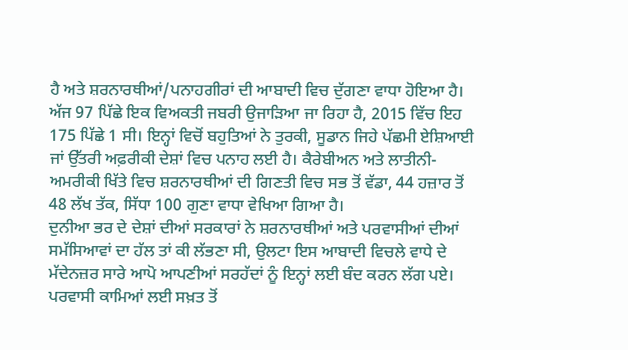ਹੈ ਅਤੇ ਸ਼ਰਨਾਰਥੀਆਂ/ਪਨਾਹਗੀਰਾਂ ਦੀ ਆਬਾਦੀ ਵਿਚ ਦੁੱਗਣਾ ਵਾਧਾ ਹੋਇਆ ਹੈ। ਅੱਜ 97 ਪਿੱਛੇ ਇਕ ਵਿਅਕਤੀ ਜਬਰੀ ਉਜਾੜਿਆ ਜਾ ਰਿਹਾ ਹੈ, 2015 ਵਿੱਚ ਇਹ 175 ਪਿੱਛੇ 1 ਸੀ। ਇਨ੍ਹਾਂ ਵਿਚੋਂ ਬਹੁਤਿਆਂ ਨੇ ਤੁਰਕੀ, ਸੂਡਾਨ ਜਿਹੇ ਪੱਛਮੀ ਏਸ਼ਿਆਈ ਜਾਂ ਉੱਤਰੀ ਅਫ਼ਰੀਕੀ ਦੇਸ਼ਾਂ ਵਿਚ ਪਨਾਹ ਲਈ ਹੈ। ਕੈਰੇਬੀਅਨ ਅਤੇ ਲਾਤੀਨੀ-ਅਮਰੀਕੀ ਖਿੱਤੇ ਵਿਚ ਸ਼ਰਨਾਰਥੀਆਂ ਦੀ ਗਿਣਤੀ ਵਿਚ ਸਭ ਤੋਂ ਵੱਡਾ, 44 ਹਜ਼ਾਰ ਤੋਂ 48 ਲੱਖ ਤੱਕ, ਸਿੱਧਾ 100 ਗੁਣਾ ਵਾਧਾ ਵੇਖਿਆ ਗਿਆ ਹੈ।
ਦੁਨੀਆ ਭਰ ਦੇ ਦੇਸ਼ਾਂ ਦੀਆਂ ਸਰਕਾਰਾਂ ਨੇ ਸ਼ਰਨਾਰਥੀਆਂ ਅਤੇ ਪਰਵਾਸੀਆਂ ਦੀਆਂ ਸਮੱਸਿਆਵਾਂ ਦਾ ਹੱਲ ਤਾਂ ਕੀ ਲੱਭਣਾ ਸੀ, ਉਲਟਾ ਇਸ ਆਬਾਦੀ ਵਿਚਲੇ ਵਾਧੇ ਦੇ ਮੱਦੇਨਜ਼ਰ ਸਾਰੇ ਆਪੋ ਆਪਣੀਆਂ ਸਰਹੱਦਾਂ ਨੂੰ ਇਨ੍ਹਾਂ ਲਈ ਬੰਦ ਕਰਨ ਲੱਗ ਪਏ। ਪਰਵਾਸੀ ਕਾਮਿਆਂ ਲਈ ਸਖ਼ਤ ਤੋਂ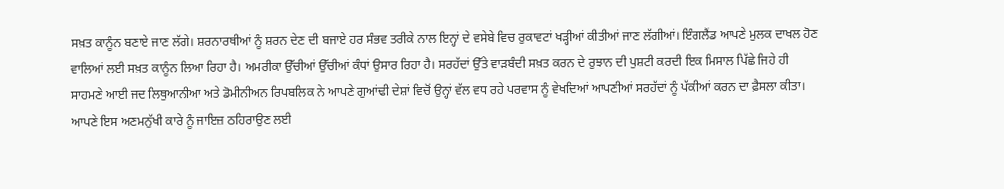ਸਖ਼ਤ ਕਾਨੂੰਨ ਬਣਾਏ ਜਾਣ ਲੱਗੇ। ਸ਼ਰਨਾਰਥੀਆਂ ਨੂੰ ਸ਼ਰਨ ਦੇਣ ਦੀ ਬਜਾਏ ਹਰ ਸੰਭਵ ਤਰੀਕੇ ਨਾਲ ਇਨ੍ਹਾਂ ਦੇ ਵਸੇਬੇ ਵਿਚ ਰੁਕਾਵਟਾਂ ਖੜ੍ਹੀਆਂ ਕੀਤੀਆਂ ਜਾਣ ਲੱਗੀਆਂ। ਇੰਗਲੈਂਡ ਆਪਣੇ ਮੁਲਕ ਦਾਖਲ ਹੋਣ ਵਾਲਿਆਂ ਲਈ ਸਖ਼ਤ ਕਾਨੂੰਨ ਲਿਆ ਰਿਹਾ ਹੈ। ਅਮਰੀਕਾ ਉੱਚੀਆਂ ਉੱਚੀਆਂ ਕੰਧਾਂ ਉਸਾਰ ਰਿਹਾ ਹੈ। ਸਰਹੱਦਾਂ ਉੱਤੇ ਵਾੜਬੰਦੀ ਸਖ਼ਤ ਕਰਨ ਦੇ ਰੁਝਾਨ ਦੀ ਪੁਸ਼ਟੀ ਕਰਦੀ ਇਕ ਮਿਸਾਲ ਪਿੱਛੇ ਜਿਹੇ ਹੀ ਸਾਹਮਣੇ ਆਈ ਜਦ ਲਿਥੁਆਨੀਆ ਅਤੇ ਡੋਮੀਨੀਅਨ ਰਿਪਬਲਿਕ ਨੇ ਆਪਣੇ ਗੁਆਂਢੀ ਦੇਸ਼ਾਂ ਵਿਚੋਂ ਉਨ੍ਹਾਂ ਵੱਲ ਵਧ ਰਹੇ ਪਰਵਾਸ ਨੂੰ ਵੇਖਦਿਆਂ ਆਪਣੀਆਂ ਸਰਹੱਦਾਂ ਨੂੰ ਪੱਕੀਆਂ ਕਰਨ ਦਾ ਫ਼ੈਸਲਾ ਕੀਤਾ। ਆਪਣੇ ਇਸ ਅਣਮਨੁੱਖੀ ਕਾਰੇ ਨੂੰ ਜਾਇਜ਼ ਠਹਿਰਾਉਣ ਲਈ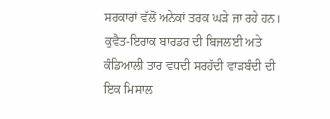ਸਰਕਾਰਾਂ ਵੱਲੋਂ ਅਨੇਕਾਂ ਤਰਕ ਘੜੇ ਜਾ ਰਹੇ ਹਨ। ਕੁਵੈਤ-ਇਰਾਕ ਬਾਰਡਰ ਦੀ ਬਿਜਲਈ ਅਤੇ ਕੰਡਿਆਲੀ ਤਾਰ ਵਧਦੀ ਸਰਹੱਦੀ ਵਾੜਬੰਦੀ ਦੀ ਇਕ ਮਿਸਾਲ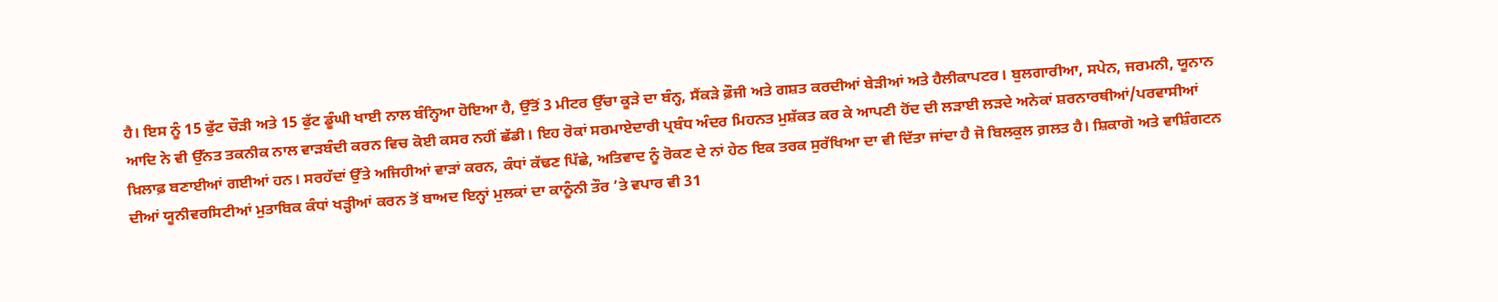ਹੈ। ਇਸ ਨੂੰ 15 ਫੁੱਟ ਚੌੜੀ ਅਤੇ 15 ਫੁੱਟ ਡੂੰਘੀ ਖਾਈ ਨਾਲ ਬੰਨ੍ਹਿਆ ਹੋਇਆ ਹੈ, ਉੱਤੋਂ 3 ਮੀਟਰ ਉੱਚਾ ਕੂੜੇ ਦਾ ਬੰਨ੍ਹ, ਸੈਂਕੜੇ ਫ਼ੌਜੀ ਅਤੇ ਗਸ਼ਤ ਕਰਦੀਆਂ ਬੇੜੀਆਂ ਅਤੇ ਹੈਲੀਕਾਪਟਰ। ਬੁਲਗਾਰੀਆ, ਸਪੇਨ, ਜਰਮਨੀ, ਯੂਨਾਨ ਆਦਿ ਨੇ ਵੀ ਉੱਨਤ ਤਕਨੀਕ ਨਾਲ ਵਾੜਬੰਦੀ ਕਰਨ ਵਿਚ ਕੋਈ ਕਸਰ ਨਹੀਂ ਛੱਡੀ। ਇਹ ਰੋਕਾਂ ਸਰਮਾਏਦਾਰੀ ਪ੍ਰਬੰਧ ਅੰਦਰ ਮਿਹਨਤ ਮੁਸ਼ੱਕਤ ਕਰ ਕੇ ਆਪਣੀ ਹੋਂਦ ਦੀ ਲੜਾਈ ਲੜਦੇ ਅਨੇਕਾਂ ਸ਼ਰਨਾਰਥੀਆਂ/ਪਰਵਾਸੀਆਂ ਖ਼ਿਲਾਫ਼ ਬਣਾਈਆਂ ਗਈਆਂ ਹਨ। ਸਰਹੱਦਾਂ ਉੱਤੇ ਅਜਿਹੀਆਂ ਵਾੜਾਂ ਕਰਨ, ਕੰਧਾਂ ਕੱਢਣ ਪਿੱਛੇ, ਅਤਿਵਾਦ ਨੂੰ ਰੋਕਣ ਦੇ ਨਾਂ ਹੇਠ ਇਕ ਤਰਕ ਸੁਰੱਖਿਆ ਦਾ ਵੀ ਦਿੱਤਾ ਜਾਂਦਾ ਹੈ ਜੋ ਬਿਲਕੁਲ ਗ਼ਲਤ ਹੈ। ਸ਼ਿਕਾਗੋ ਅਤੇ ਵਾਸ਼ਿੰਗਟਨ ਦੀਆਂ ਯੂਨੀਵਰਸਿਟੀਆਂ ਮੁਤਾਬਿਕ ਕੰਧਾਂ ਖੜ੍ਹੀਆਂ ਕਰਨ ਤੋਂ ਬਾਅਦ ਇਨ੍ਹਾਂ ਮੁਲਕਾਂ ਦਾ ਕਾਨੂੰਨੀ ਤੌਰ ’ਤੇ ਵਪਾਰ ਵੀ 31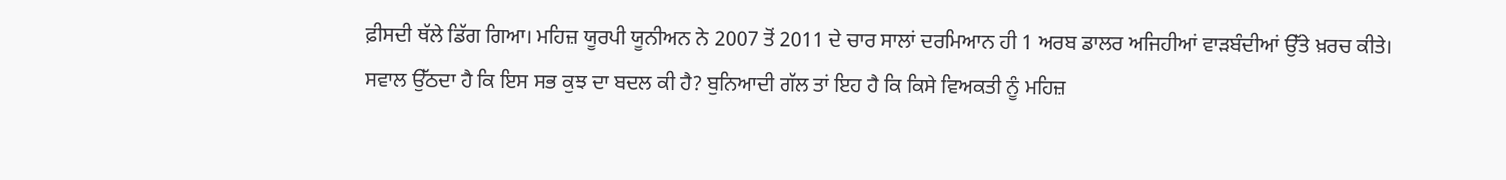ਫ਼ੀਸਦੀ ਥੱਲੇ ਡਿੱਗ ਗਿਆ। ਮਹਿਜ਼ ਯੂਰਪੀ ਯੂਨੀਅਨ ਨੇ 2007 ਤੋਂ 2011 ਦੇ ਚਾਰ ਸਾਲਾਂ ਦਰਮਿਆਨ ਹੀ 1 ਅਰਬ ਡਾਲਰ ਅਜਿਹੀਆਂ ਵਾੜਬੰਦੀਆਂ ਉੱਤੇ ਖ਼ਰਚ ਕੀਤੇ।
ਸਵਾਲ ਉੱਠਦਾ ਹੈ ਕਿ ਇਸ ਸਭ ਕੁਝ ਦਾ ਬਦਲ ਕੀ ਹੈ? ਬੁਨਿਆਦੀ ਗੱਲ ਤਾਂ ਇਹ ਹੈ ਕਿ ਕਿਸੇ ਵਿਅਕਤੀ ਨੂੰ ਮਹਿਜ਼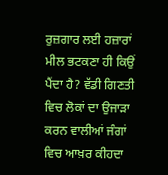ਰੁਜ਼ਗਾਰ ਲਈ ਹਜ਼ਾਰਾਂ ਮੀਲ ਭਟਕਣਾ ਹੀ ਕਿਉਂ ਪੈਂਦਾ ਹੈ? ਵੱਡੀ ਗਿਣਤੀ ਵਿਚ ਲੋਕਾਂ ਦਾ ਉਜਾੜਾ ਕਰਨ ਵਾਲੀਆਂ ਜੰਗਾਂ ਵਿਚ ਆਖ਼ਰ ਕੀਹਦਾ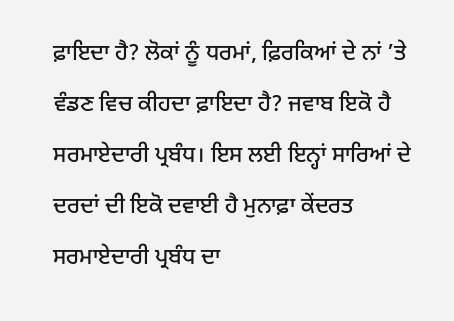ਫ਼ਾਇਦਾ ਹੈ? ਲੋਕਾਂ ਨੂੰ ਧਰਮਾਂ, ਫ਼ਿਰਕਿਆਂ ਦੇ ਨਾਂ ’ਤੇ ਵੰਡਣ ਵਿਚ ਕੀਹਦਾ ਫ਼ਾਇਦਾ ਹੈ? ਜਵਾਬ ਇਕੋ ਹੈ ਸਰਮਾਏਦਾਰੀ ਪ੍ਰਬੰਧ। ਇਸ ਲਈ ਇਨ੍ਹਾਂ ਸਾਰਿਆਂ ਦੇ ਦਰਦਾਂ ਦੀ ਇਕੋ ਦਵਾਈ ਹੈ ਮੁਨਾਫ਼ਾ ਕੇਂਦਰਤ ਸਰਮਾਏਦਾਰੀ ਪ੍ਰਬੰਧ ਦਾ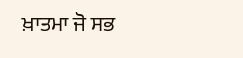ਖ਼ਾਤਮਾ ਜੋ ਸਭ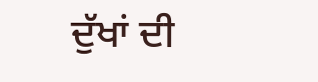ਦੁੱਖਾਂ ਦੀ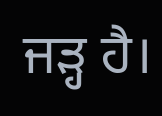ਜੜ੍ਹ ਹੈ।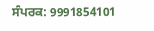ਸੰਪਰਕ: 9991854101